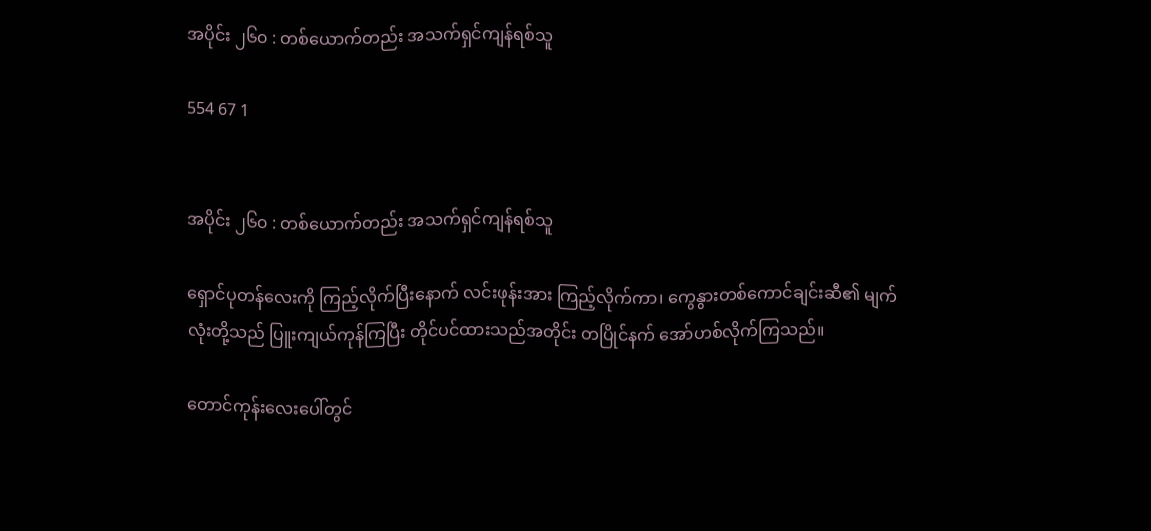အပိုင်း ၂၆၀ : တစ်ယောက်တည်း အသက်ရှင်ကျန်ရစ်သူ

554 67 1


အပိုင်း ၂၆၀ : တစ်ယောက်တည်း အသက်ရှင်ကျန်ရစ်သူ

ရှောင်ပုတန်လေးကို ကြည့်လိုက်ပြီးနောက် လင်းဖုန်းအား ကြည့်လိုက်ကာ၊ ကွေနွားတစ်ကောင်ချင်းဆီ၏ မျက်လုံးတို့သည် ပြူးကျယ်ကုန်ကြပြီး တိုင်ပင်ထားသည်အတိုင်း တပြိုင်နက် အော်ဟစ်လိုက်ကြသည်။

တောင်ကုန်းလေးပေါ်တွင်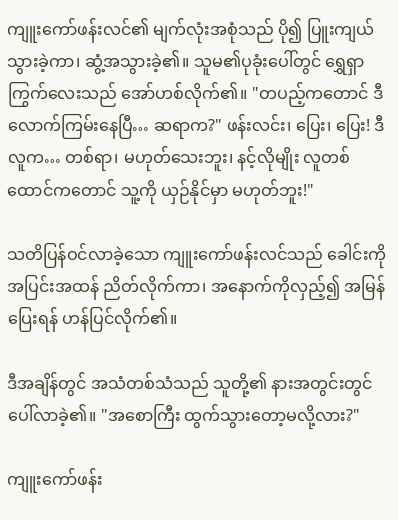ကျူးကော်ဖန်းလင်၏ မျက်လုံးအစုံသည် ပို၍ ပြူးကျယ်သွားခဲ့ကာ၊ ဆွံ့အသွားခဲ့၏။ သူမ၏ပုခုံးပေါ်တွင် ရွှေရှာကြွက်လေးသည် အော်ဟစ်လိုက်၏။ "တပည့်ကတောင် ဒီလောက်ကြမ်းနေပြီ… ဆရာက?" ဖန်းလင်း၊ ပြေး၊ ပြေး! ဒီလူက… တစ်ရာ၊ မဟုတ်သေးဘူး၊ နင့်လိုမျိုး လူတစ်ထောင်ကတောင် သူ့ကို ယှဉ်နိုင်မှာ မဟုတ်ဘူး!"

သတိပြန်ဝင်လာခဲ့သော ကျူးကော်ဖန်းလင်သည် ခေါင်းကို အပြင်းအထန် ညိတ်လိုက်ကာ၊ အနောက်ကိုလှည့်၍ အမြန်ပြေးရန် ဟန်ပြင်လိုက်၏။

ဒီအချိန်တွင် အသံတစ်သံသည် သူတို့၏ နားအတွင်းတွင် ပေါ်လာခဲ့၏။ "အစောကြီး ထွက်သွားတော့မလို့လား?"

ကျူးကော်ဖန်း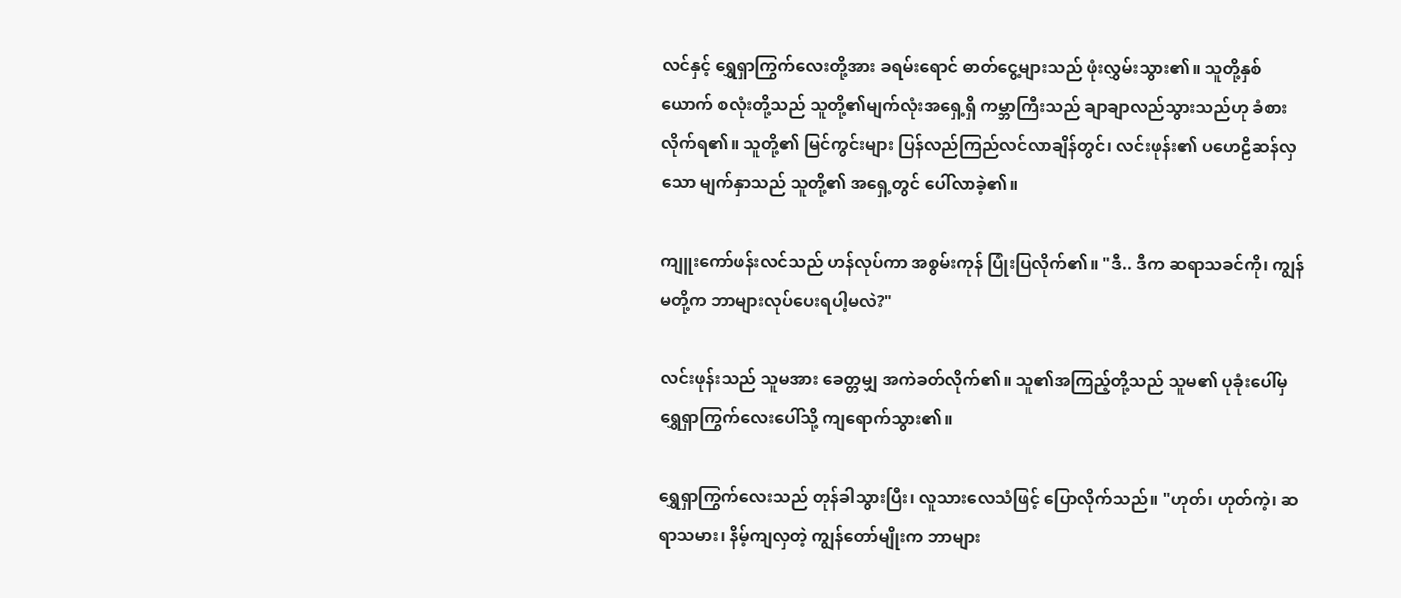လင်နှင့် ရွှေရှာကြွက်လေးတို့အား ခရမ်းရောင် ဓာတ်ငွေ့များသည် ဖုံးလွှမ်းသွား၏။ သူတို့နှစ်ယောက် စလုံးတို့သည် သူတို့၏မျက်လုံးအရှေ့ရှိ ကမ္ဘာကြီးသည် ချာချာလည်သွားသည်ဟု ခံစားလိုက်ရ၏။ သူတို့၏ မြင်ကွင်းများ ပြန်လည်ကြည်လင်လာချိန်တွင်၊ လင်းဖုန်း၏ ပဟေဠိဆန်လှသော မျက်နှာသည် သူတို့၏ အရှေ့တွင် ပေါ်လာခဲ့၏။

ကျူးကော်ဖန်းလင်သည် ဟန်လုပ်ကာ အစွမ်းကုန် ပြုံးပြလိုက်၏။ "ဒီ.. ဒီက ဆရာသခင်ကို၊ ကျွန်မတို့က ဘာများလုပ်ပေးရပါ့မလဲ?"

လင်းဖုန်းသည် သူမအား ခေတ္တမျှ အကဲခတ်လိုက်၏။ သူ၏အကြည့်တို့သည် သူမ၏ ပုခုံးပေါ်မှ ရွှေရှာကြွက်လေးပေါ်သို့ ကျရောက်သွား၏။

ရွှေရှာကြွက်လေးသည် တုန်ခါသွားပြီး၊ လူသားလေသံဖြင့် ပြောလိုက်သည်။ "ဟုတ်၊ ဟုတ်ကဲ့၊ ဆရာသမား၊ နိမ့်ကျလှတဲ့ ကျွန်တော်မျိုးက ဘာများ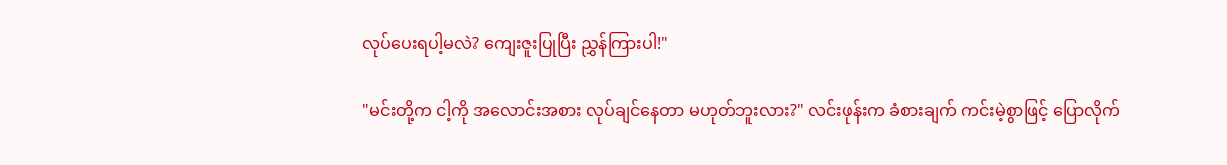လုပ်ပေးရပါ့မလဲ? ကျေးဇူးပြုပြီး ညွှန်ကြားပါ!"

"မင်းတို့က ငါ့ကို အလောင်းအစား လုပ်ချင်နေတာ မဟုတ်ဘူးလား?" လင်းဖုန်းက ခံစားချက် ကင်းမဲ့စွာဖြင့် ပြောလိုက်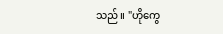သည်။ "ဟိုကွေ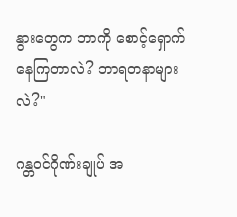နွားတွေက ဘာကို စောင့်ရှောက်နေကြတာလဲ? ဘာရတနာများလဲ?"

ဂန္တဝင်ဂိုဏ်းချုပ် အ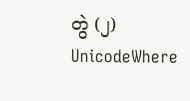တွဲ (၂) UnicodeWhere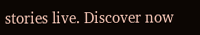stories live. Discover now